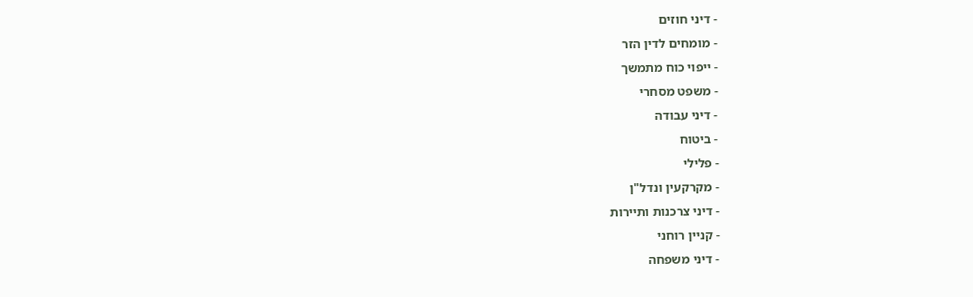- דיני חוזים
- מומחים לדין הזר
- ייפוי כוח מתמשך
- משפט מסחרי
- דיני עבודה
- ביטוח
- פלילי
- מקרקעין ונדל"ן
- דיני צרכנות ותיירות
- קניין רוחני
- דיני משפחה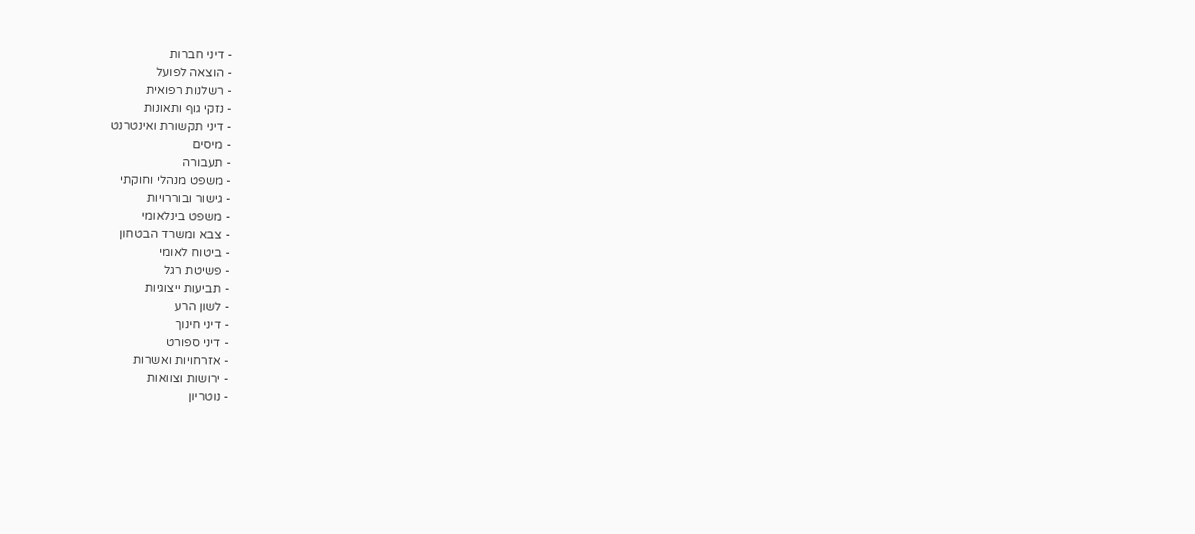- דיני חברות
- הוצאה לפועל
- רשלנות רפואית
- נזקי גוף ותאונות
- דיני תקשורת ואינטרנט
- מיסים
- תעבורה
- משפט מנהלי וחוקתי
- גישור ובוררויות
- משפט בינלאומי
- צבא ומשרד הבטחון
- ביטוח לאומי
- פשיטת רגל
- תביעות ייצוגיות
- לשון הרע
- דיני חינוך
- דיני ספורט
- אזרחויות ואשרות
- ירושות וצוואות
- נוטריון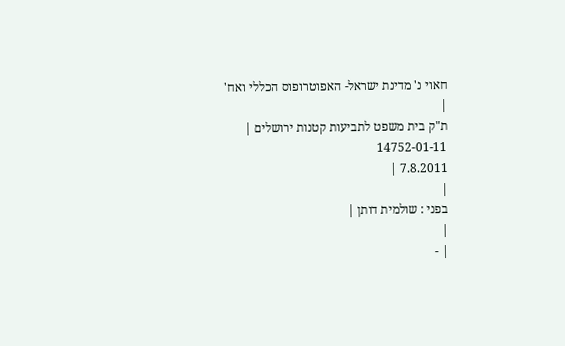חאוי נ' מדינת ישראל- האפוטרופוס הכללי ואח'
|
ת"ק בית משפט לתביעות קטנות ירושלים |
14752-01-11
7.8.2011 |
|
בפני : שולמית דותן |
|
| -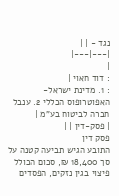נגד - | |
|---|---|
|
: דוד חאוי |
: 1. מדינת ישראל- האפוטרופוס הכללי 2. ענבל חברה לביטוח בע"מ |
| פסק-דין | |
פסק דין
התובע הגיש תביעה קטנה על סך 18,400 ₪, סכום הכולל פיצוי בגין נזקים, הפסדים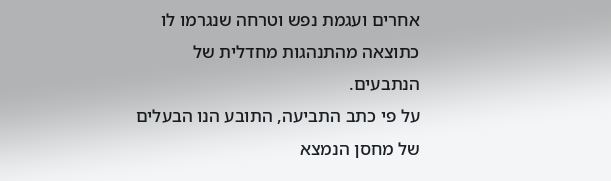אחרים ועגמת נפש וטרחה שנגרמו לו כתוצאה מהתנהגות מחדלית של הנתבעים.
על פי כתב התביעה, התובע הנו הבעלים של מחסן הנמצא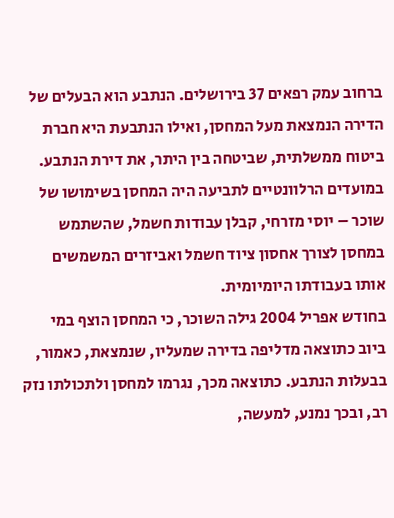ברחוב עמק רפאים 37 בירושלים. הנתבע הוא הבעלים של הדירה הנמצאת מעל המחסן, ואילו הנתבעת היא חברת ביטוח ממשלתית, שביטחה בין היתר, את דירת הנתבע.
במועדים הרלוונטיים לתביעה היה המחסן בשימושו של שוכר – יוסי מזרחי, קבלן עבודות חשמל, שהשתמש במחסן לצורך אחסון ציוד חשמל ואביזרים המשמשים אותו בעבודתו היומיומית.
בחודש אפריל 2004 גילה השוכר, כי המחסן הוצף במי ביוב כתוצאה מדליפה בדירה שמעליו, שנמצאת, כאמור, בבעלות הנתבע. כתוצאה מכך, נגרמו למחסן ולתכולתו נזק רב, ובכך נמנע, למעשה,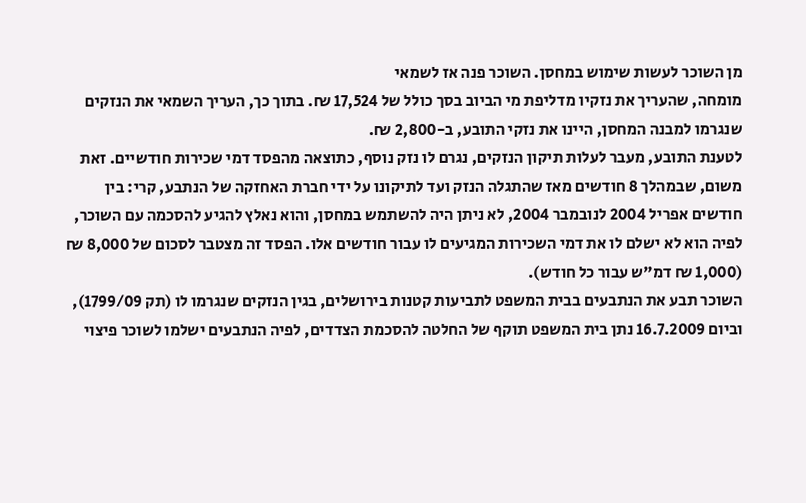מן השוכר לעשות שימוש במחסן. השוכר פנה אז לשמאי
מומחה, שהעריך את נזקיו מדליפת מי הביוב בסך כולל של 17,524 ₪. בתוך כך, העריך השמאי את הנזקים שנגרמו למבנה המחסן, היינו את נזקי התובע, ב-2,800 ₪.
לטענת התובע, מעבר לעלות תיקון הנזקים, נגרם לו נזק נוסף, כתוצאה מהפסד דמי שכירות חודשיים. זאת משום, שבמהלך 8 חודשים מאז שהתגלה הנזק ועד לתיקונו על ידי חברת האחזקה של הנתבע, קרי: בין חודשים אפריל 2004 לנובמבר 2004, לא ניתן היה להשתמש במחסן, והוא נאלץ להגיע להסכמה עם השוכר, לפיה הוא לא ישלם לו את דמי השכירות המגיעים לו עבור חודשים אלו. הפסד זה מצטבר לסכום של 8,000 ₪ (1,000 ₪ דמ"ש עבור כל חודש).
השוכר תבע את הנתבעים בבית המשפט לתביעות קטנות בירושלים, בגין הנזקים שנגרמו לו (תק 1799/09), וביום 16.7.2009 נתן בית המשפט תוקף של החלטה להסכמת הצדדים, לפיה הנתבעים ישלמו לשוכר פיצוי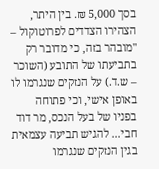בסך 5,000 ₪. בין היתר, הצהירו הצדדים לפרוטוקול – "מובהר בזה, כי מדובר רק בתביעתו של התובע (השוכר – ש.ד.) על הנזקים שנגרמו לו באופן אישי, וכי פתוחה בפניו של בעל הנכס, מר דוד חבי... להגיש תביעה עצמאית בגין הנזקים שנגרמו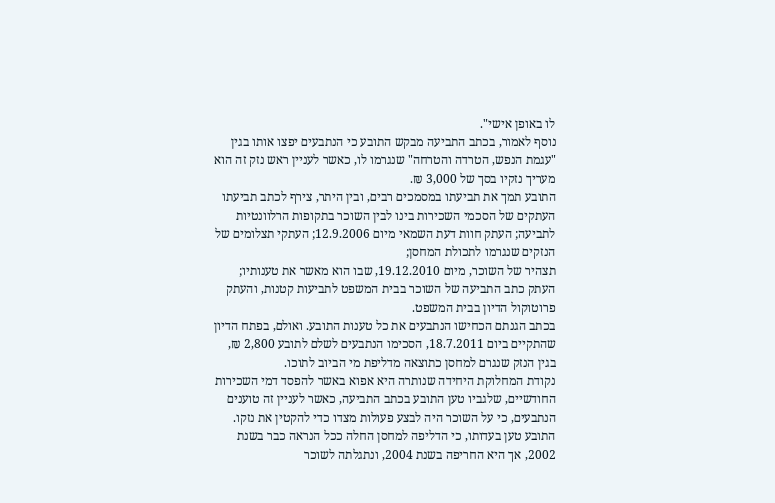לו באופן אישי".
נוסף לאמור, בכתב התביעה מבקש התובע כי הנתבעים יפצו אותו בגין "עגמת הנפש, הטרדה והטרחה" שנגרמו לו, כאשר לעניין ראש נזק זה הוא מעריך נזקיו בסך של 3,000 ₪.
התובע תמך את תביעתו במסמכים רבים, ובין היתר, צירף לכתב תביעתו העתקים של הסכמי השכירות בינו לבין השוכר בתקופות הרלוונטיות לתביעה; העתק חוות דעת השמאי מיום 12.9.2006; העתקי תצלומים של הנזקים שנגרמו לתכולת המחסן;
תצהיר של השוכר, מיום 19.12.2010, שבו הוא מאשר את טענותיו; העתק כתב התביעה של השוכר בבית המשפט לתביעות קטנות, והעתק פרוטוקול הדיון בבית המשפט.
בכתב הגנתם הכחישו הנתבעים את כל טענות התובע. ואולם, בפתח הדיון שהתקיים ביום 18.7.2011, הסכימו הנתבעים לשלם לתובע 2,800 ₪, בגין הנזק שנגרם למחסן כתוצאה מדליפת מי הביוב לתוכו.
נקודת המחלוקת היחידה שנותרה היא אפוא באשר להפסד דמי השכירות החודשיים, שלגביו טען התובע בכתב התביעה, כאשר לעניין זה טוענים הנתבעים, כי על השוכר היה לבצע פעולות מצדו כדי להקטין את נזקו.
התובע טען בעדותו, כי הדליפה למחסן החלה ככל הנראה כבר בשנת 2002, אך היא החריפה בשנת 2004, ונתגלתה לשוכר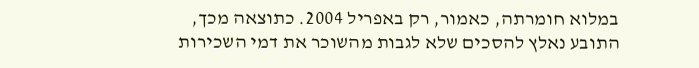במלוא חומרתה, כאמור, רק באפריל 2004. כתוצאה מכך, התובע נאלץ להסכים שלא לגבות מהשוכר את דמי השכירות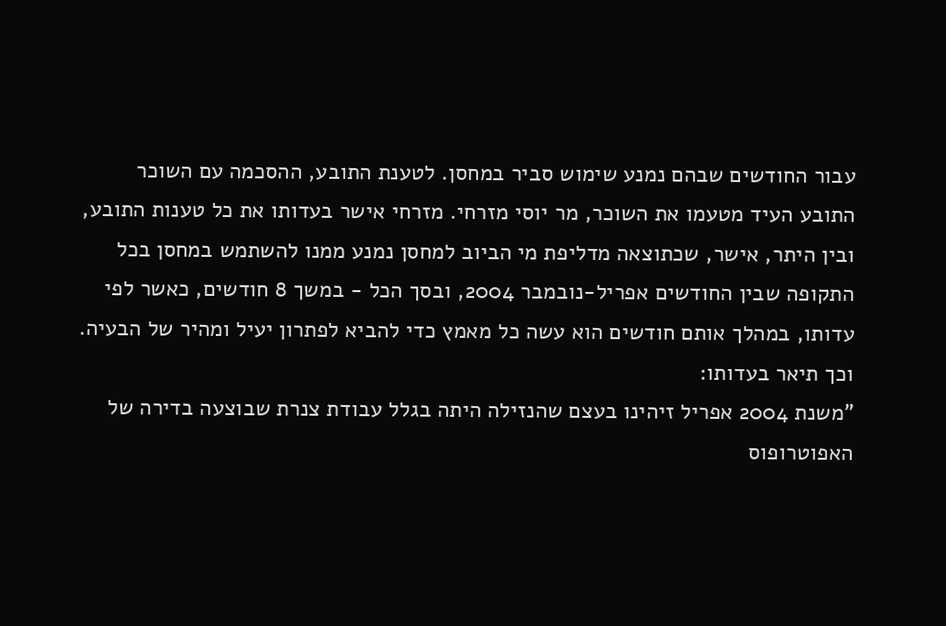עבור החודשים שבהם נמנע שימוש סביר במחסן. לטענת התובע, ההסכמה עם השוכר
התובע העיד מטעמו את השוכר, מר יוסי מזרחי. מזרחי אישר בעדותו את כל טענות התובע, ובין היתר, אישר, שכתוצאה מדליפת מי הביוב למחסן נמנע ממנו להשתמש במחסן בכל התקופה שבין החודשים אפריל-נובמבר 2004, ובסך הכל - במשך 8 חודשים, כאשר לפי עדותו, במהלך אותם חודשים הוא עשה כל מאמץ כדי להביא לפתרון יעיל ומהיר של הבעיה. וכך תיאר בעדותו:
"משנת 2004 אפריל זיהינו בעצם שהנזילה היתה בגלל עבודת צנרת שבוצעה בדירה של האפוטרופוס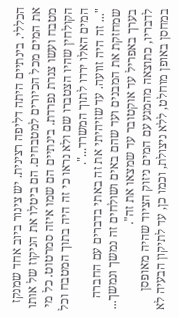הכללי. בינתיים היתה דליפה רצינית. יש צינור ביוב אחד שמנקז את המים מכל הכיורים למטבחים. הם ביטלו את הניקוז של אותו מטבח ועשו צנרת נפרדת. בינתיים הם שמו איזה סמרטוט. כל מי הקולחין שהיו הצטברו שם ולא נראו כי זה היה בתוך המטבח וכל המים האלו ירדו לתוך המשרד...".
"... זה היה זוועה. עד שזיהיתי את זה באתי בדברים עם החברה שמחזקת את המבנים ועד שהם באים ושולחים זה נמשך ונמשך... בערך באפריל עד אוקטובר עד שמצאו את זה".
לדבריו, כתוצאה מהמגע עם המים ניזוק הציוד שהיה מאופסן במחסן באופן מוחלט, ללא ניצולת, וכמו כן, עד לתיקון הבעיה לא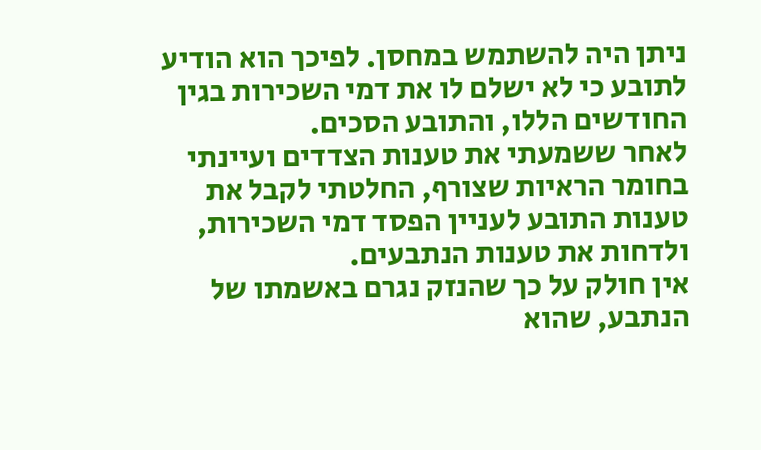ניתן היה להשתמש במחסן. לפיכך הוא הודיע לתובע כי לא ישלם לו את דמי השכירות בגין החודשים הללו, והתובע הסכים.
לאחר ששמעתי את טענות הצדדים ועיינתי בחומר הראיות שצורף, החלטתי לקבל את טענות התובע לעניין הפסד דמי השכירות, ולדחות את טענות הנתבעים.
אין חולק על כך שהנזק נגרם באשמתו של הנתבע, שהוא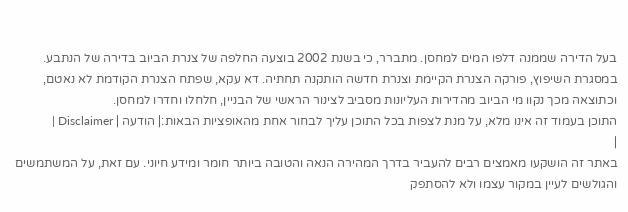בעל הדירה שממנה דלפו המים למחסן. מתברר, כי בשנת 2002 בוצעה החלפה של צנרת הביוב בדירה של הנתבע. במסגרת השיפוץ, פורקה הצנרת הקיימת וצנרת חדשה הותקנה תחתיה. דא עקא, שפתח הצנרת הקודמת לא נאטם, וכתוצאה מכך נקוו מי הביוב מהדירות העליונות מסביב לצינור הראשי של הבניין, חלחלו וחדרו למחסן.
התוכן בעמוד זה אינו מלא, על מנת לצפות בכל התוכן עליך לבחור אחת מהאופציות הבאות:| הודעה | Disclaimer |
|
באתר זה הושקעו מאמצים רבים להעביר בדרך המהירה הנאה והטובה ביותר חומר ומידע חיוני. עם זאת, על המשתמשים והגולשים לעיין במקור עצמו ולא להסתפק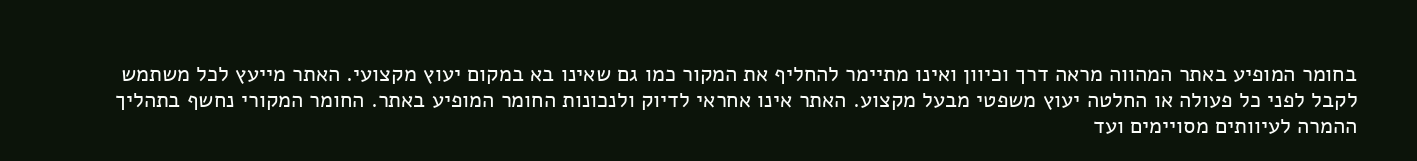בחומר המופיע באתר המהווה מראה דרך וכיוון ואינו מתיימר להחליף את המקור כמו גם שאינו בא במקום יעוץ מקצועי. האתר מייעץ לכל משתמש לקבל לפני כל פעולה או החלטה יעוץ משפטי מבעל מקצוע. האתר אינו אחראי לדיוק ולנכונות החומר המופיע באתר. החומר המקורי נחשף בתהליך ההמרה לעיוותים מסויימים ועד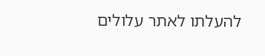להעלתו לאתר עלולים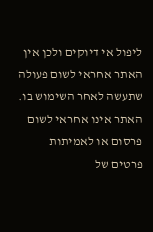ליפול אי דיוקים ולכן אין האתר אחראי לשום פעולה שתעשה לאחר השימוש בו. האתר אינו אחראי לשום פרסום או לאמיתות פרטים של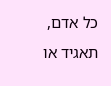כל אדם, תאגיד או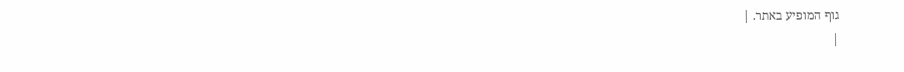גוף המופיע באתר. |
|